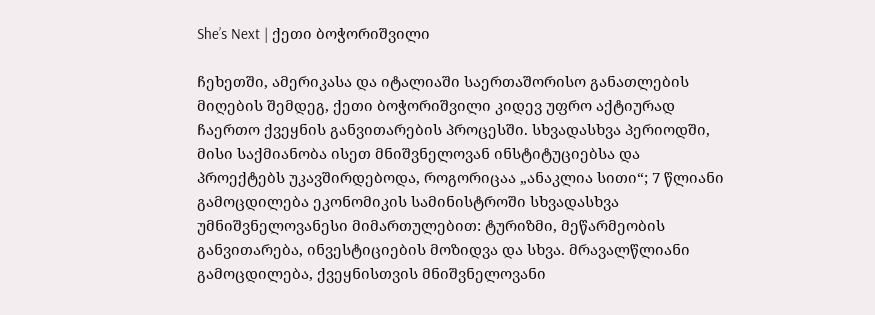She’s Next | ქეთი ბოჭორიშვილი

ჩეხეთში, ამერიკასა და იტალიაში საერთაშორისო განათლების მიღების შემდეგ, ქეთი ბოჭორიშვილი კიდევ უფრო აქტიურად ჩაერთო ქვეყნის განვითარების პროცესში. სხვადასხვა პერიოდში, მისი საქმიანობა ისეთ მნიშვნელოვან ინსტიტუციებსა და პროექტებს უკავშირდებოდა, როგორიცაა „ანაკლია სითი“; 7 წლიანი გამოცდილება ეკონომიკის სამინისტროში სხვადასხვა უმნიშვნელოვანესი მიმართულებით: ტურიზმი, მეწარმეობის განვითარება, ინვესტიციების მოზიდვა და სხვა. მრავალწლიანი გამოცდილება, ქვეყნისთვის მნიშვნელოვანი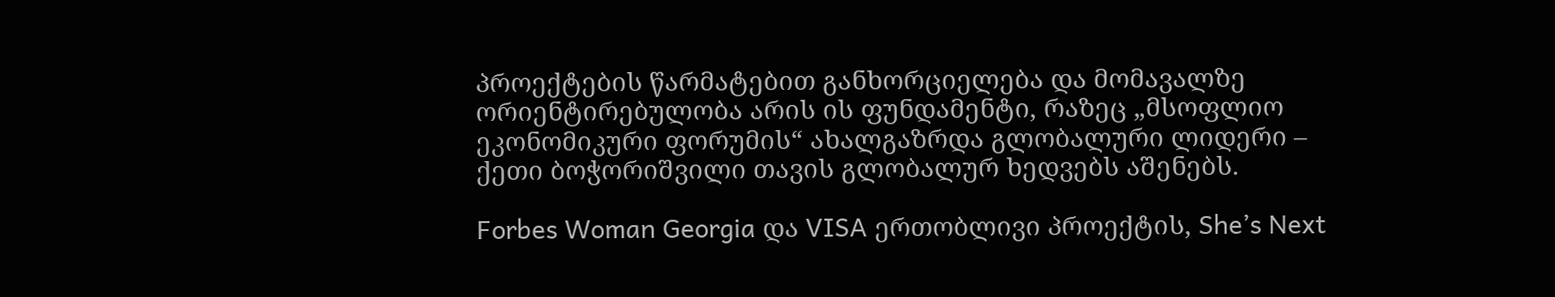პროექტების წარმატებით განხორციელება და მომავალზე ორიენტირებულობა არის ის ფუნდამენტი, რაზეც „მსოფლიო ეკონომიკური ფორუმის“ ახალგაზრდა გლობალური ლიდერი – ქეთი ბოჭორიშვილი თავის გლობალურ ხედვებს აშენებს.

Forbes Woman Georgia და VISA ერთობლივი პროექტის, She’s Next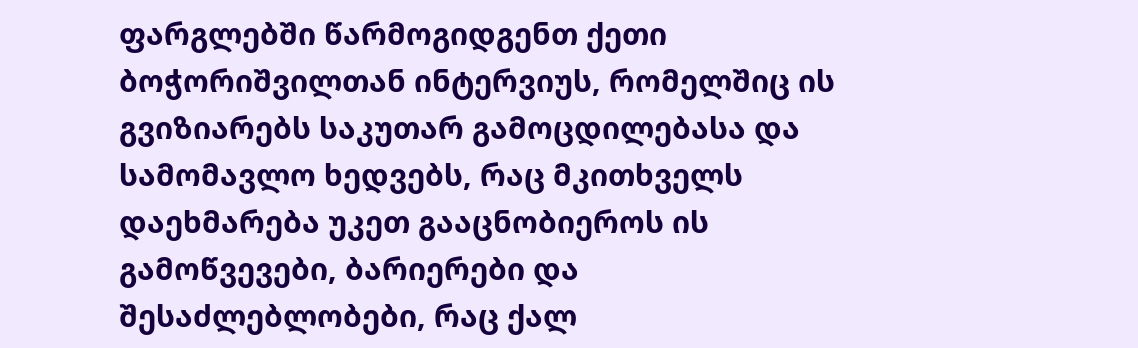ფარგლებში წარმოგიდგენთ ქეთი ბოჭორიშვილთან ინტერვიუს, რომელშიც ის გვიზიარებს საკუთარ გამოცდილებასა და სამომავლო ხედვებს, რაც მკითხველს დაეხმარება უკეთ გააცნობიეროს ის გამოწვევები, ბარიერები და შესაძლებლობები, რაც ქალ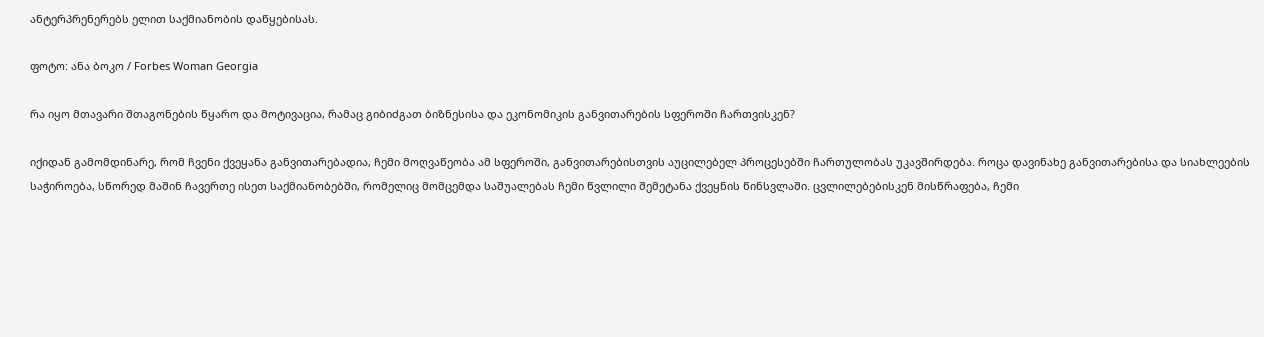ანტერპრენერებს ელით საქმიანობის დაწყებისას.

ფოტო: ანა ბოკო / Forbes Woman Georgia

რა იყო მთავარი შთაგონების წყარო და მოტივაცია, რამაც გიბიძგათ ბიზნესისა და ეკონომიკის განვითარების სფეროში ჩართვისკენ?

იქიდან გამომდინარე, რომ ჩვენი ქვეყანა განვითარებადია, ჩემი მოღვაწეობა ამ სფეროში, განვითარებისთვის აუცილებელ პროცესებში ჩართულობას უკავშირდება. როცა დავინახე განვითარებისა და სიახლეების საჭიროება, სწორედ მაშინ ჩავერთე ისეთ საქმიანობებში, რომელიც მომცემდა საშუალებას ჩემი წვლილი შემეტანა ქვეყნის წინსვლაში. ცვლილებებისკენ მისწრაფება, ჩემი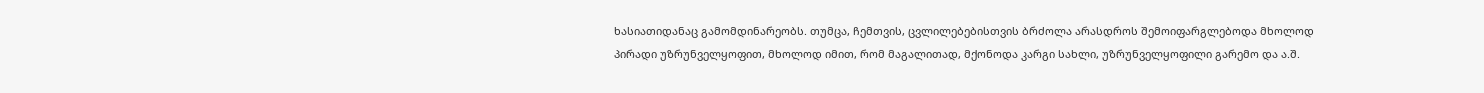ხასიათიდანაც გამომდინარეობს. თუმცა, ჩემთვის, ცვლილებებისთვის ბრძოლა არასდროს შემოიფარგლებოდა მხოლოდ პირადი უზრუნველყოფით, მხოლოდ იმით, რომ მაგალითად, მქონოდა კარგი სახლი, უზრუნველყოფილი გარემო და ა.შ.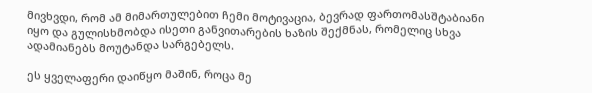მივხვდი, რომ ამ მიმართულებით ჩემი მოტივაცია, ბევრად ფართომასშტაბიანი იყო და გულისხმობდა ისეთი განვითარების ხაზის შექმნას, რომელიც სხვა ადამიანებს მოუტანდა სარგებელს.

ეს ყველაფერი დაიწყო მაშინ, როცა მე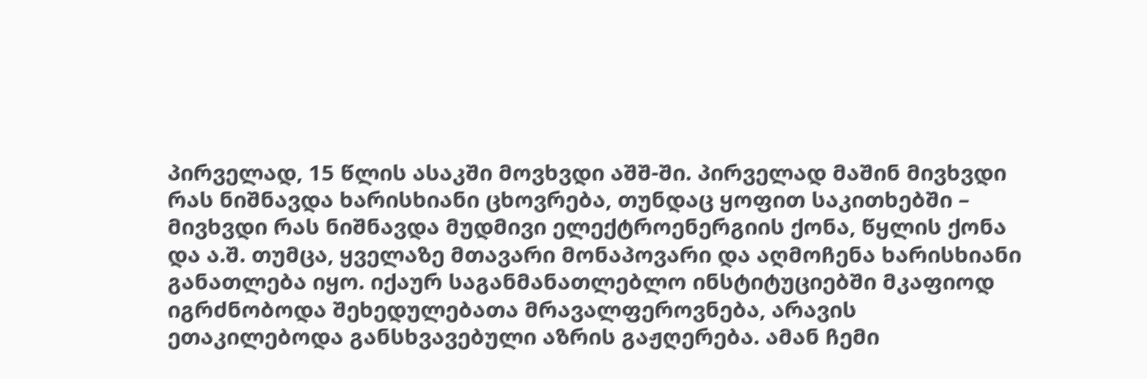პირველად, 15 წლის ასაკში მოვხვდი აშშ-ში. პირველად მაშინ მივხვდი რას ნიშნავდა ხარისხიანი ცხოვრება, თუნდაც ყოფით საკითხებში – მივხვდი რას ნიშნავდა მუდმივი ელექტროენერგიის ქონა, წყლის ქონა და ა.შ. თუმცა, ყველაზე მთავარი მონაპოვარი და აღმოჩენა ხარისხიანი განათლება იყო. იქაურ საგანმანათლებლო ინსტიტუციებში მკაფიოდ იგრძნობოდა შეხედულებათა მრავალფეროვნება, არავის ეთაკილებოდა განსხვავებული აზრის გაჟღერება. ამან ჩემი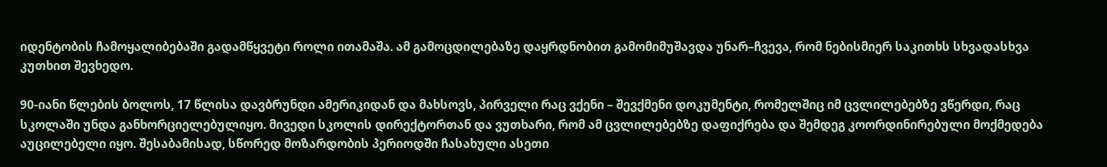იდენტობის ჩამოყალიბებაში გადამწყვეტი როლი ითამაშა. ამ გამოცდილებაზე დაყრდნობით გამომიმუშავდა უნარ–ჩვევა, რომ ნებისმიერ საკითხს სხვადასხვა კუთხით შევხედო.

90-იანი წლების ბოლოს, 17 წლისა დავბრუნდი ამერიკიდან და მახსოვს, პირველი რაც ვქენი – შევქმენი დოკუმენტი, რომელშიც იმ ცვლილებებზე ვწერდი, რაც სკოლაში უნდა განხორციელებულიყო. მივედი სკოლის დირექტორთან და ვუთხარი, რომ ამ ცვლილებებზე დაფიქრება და შემდეგ კოორდინირებული მოქმედება აუცილებელი იყო. შესაბამისად, სწორედ მოზარდობის პერიოდში ჩასახული ასეთი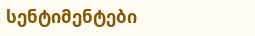სენტიმენტები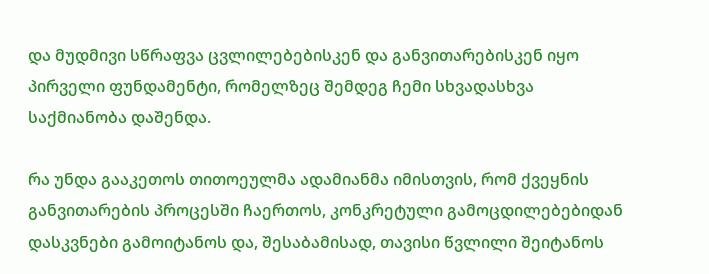და მუდმივი სწრაფვა ცვლილებებისკენ და განვითარებისკენ იყო პირველი ფუნდამენტი, რომელზეც შემდეგ ჩემი სხვადასხვა საქმიანობა დაშენდა.

რა უნდა გააკეთოს თითოეულმა ადამიანმა იმისთვის, რომ ქვეყნის განვითარების პროცესში ჩაერთოს, კონკრეტული გამოცდილებებიდან დასკვნები გამოიტანოს და, შესაბამისად, თავისი წვლილი შეიტანოს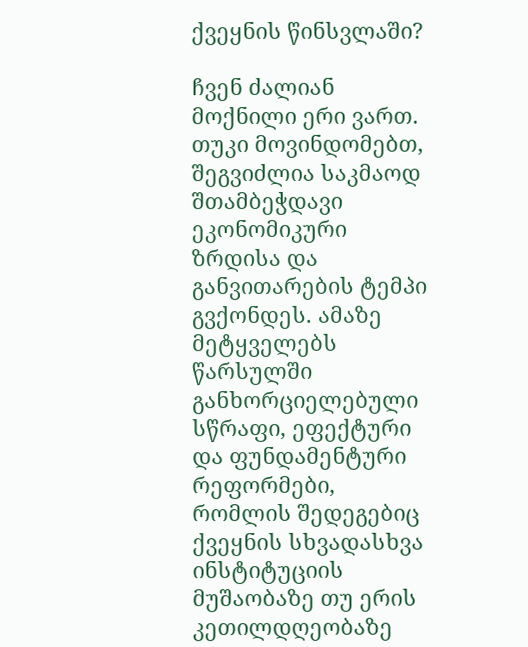ქვეყნის წინსვლაში?

ჩვენ ძალიან მოქნილი ერი ვართ. თუკი მოვინდომებთ, შეგვიძლია საკმაოდ შთამბეჭდავი ეკონომიკური ზრდისა და განვითარების ტემპი გვქონდეს. ამაზე მეტყველებს წარსულში განხორციელებული სწრაფი, ეფექტური და ფუნდამენტური რეფორმები, რომლის შედეგებიც ქვეყნის სხვადასხვა ინსტიტუციის მუშაობაზე თუ ერის კეთილდღეობაზე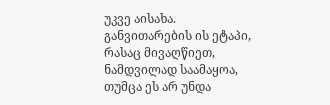უკვე აისახა. განვითარების ის ეტაპი, რასაც მივაღწიეთ, ნამდვილად საამაყოა, თუმცა ეს არ უნდა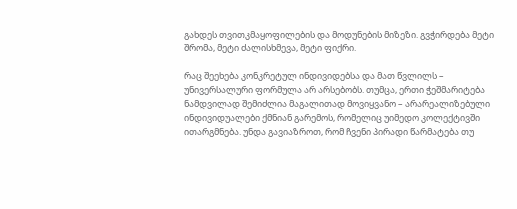გახდეს თვითკმაყოფილების და მოდუნების მიზეზი. გვჭირდება მეტი შრომა, მეტი ძალისხმევა, მეტი ფიქრი.

რაც შეეხება კონკრეტულ ინდივიდებსა და მათ წვლილს – უნივერსალური ფორმულა არ არსებობს. თუმცა, ერთი ჭეშმარიტება ნამდვილად შემიძლია მაგალითად მოვიყვანო – არარეალიზებული ინდივიდუალები ქმნიან გარემოს, რომელიც უიმედო კოლექტივში ითარგმნება. უნდა გავიაზროთ, რომ ჩვენი პირადი წარმატება თუ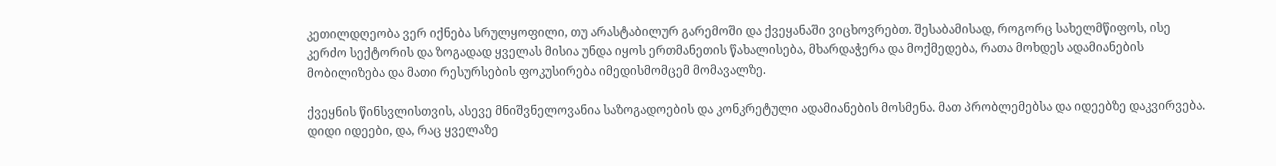კეთილდღეობა ვერ იქნება სრულყოფილი, თუ არასტაბილურ გარემოში და ქვეყანაში ვიცხოვრებთ. შესაბამისად, როგორც სახელმწიფოს, ისე კერძო სექტორის და ზოგადად ყველას მისია უნდა იყოს ერთმანეთის წახალისება, მხარდაჭერა და მოქმედება, რათა მოხდეს ადამიანების მობილიზება და მათი რესურსების ფოკუსირება იმედისმომცემ მომავალზე.

ქვეყნის წინსვლისთვის, ასევე მნიშვნელოვანია საზოგადოების და კონკრეტული ადამიანების მოსმენა. მათ პრობლემებსა და იდეებზე დაკვირვება. დიდი იდეები, და, რაც ყველაზე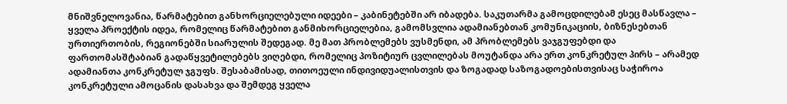მნიშვნელოვანია, წარმატებით განხორციელებული იდეები – კაბინეტებში არ იბადება. საკუთარმა გამოცდილებამ ესეც მასწავლა – ყველა პროექტის იდეა, რომელიც წარმატებით განმიხორციელებია, გამომსვლია ადამიანებთან კომუნიკაციის, ბიზნესებთან ურთიერთობის, რეგიონებში სიარულის შედეგად. მე მათ პრობლემებს ვუსმენდი, ამ პრობლემებს ვაჯგუფებდი და ფართომასშტაბიან გადაწყვეტილებებს ვიღებდი, რომელიც პოზიტიურ ცვლილებას მოუტანდა არა ერთ კონკრეტულ პირს – არამედ ადამიანთა კონკრეტულ ჯგუფს. შესაბამისად, თითოეული ინდივიდუალისთვის და ზოგადად საზოგადოებისთვისაც საჭიროა კონკრეტული ამოცანის დასახვა და შემდეგ ყველა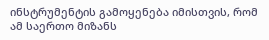ინსტრუმენტის გამოყენება იმისთვის, რომ ამ საერთო მიზანს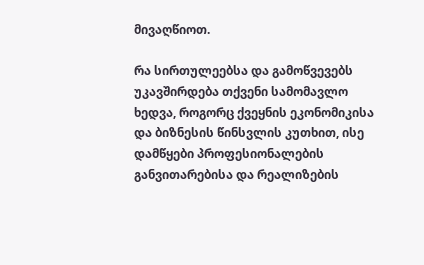მივაღწიოთ.

რა სირთულეებსა და გამოწვევებს უკავშირდება თქვენი სამომავლო ხედვა, როგორც ქვეყნის ეკონომიკისა და ბიზნესის წინსვლის კუთხით, ისე დამწყები პროფესიონალების განვითარებისა და რეალიზების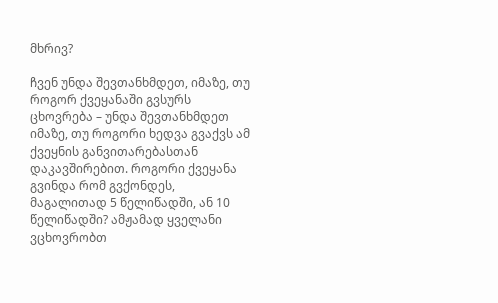მხრივ?

ჩვენ უნდა შევთანხმდეთ, იმაზე, თუ როგორ ქვეყანაში გვსურს ცხოვრება – უნდა შევთანხმდეთ იმაზე, თუ როგორი ხედვა გვაქვს ამ ქვეყნის განვითარებასთან დაკავშირებით. როგორი ქვეყანა გვინდა რომ გვქონდეს, მაგალითად 5 წელიწადში, ან 10 წელიწადში? ამჟამად ყველანი ვცხოვრობთ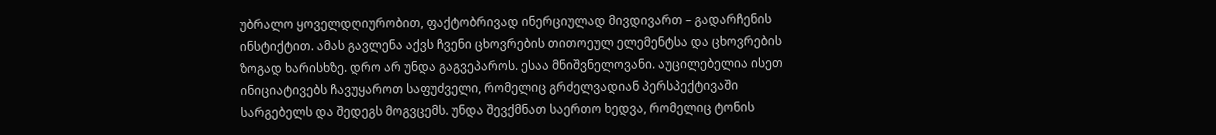უბრალო ყოველდღიურობით, ფაქტობრივად ინერციულად მივდივართ – გადარჩენის ინსტიქტით. ამას გავლენა აქვს ჩვენი ცხოვრების თითოეულ ელემენტსა და ცხოვრების ზოგად ხარისხზე. დრო არ უნდა გაგვეპაროს. ესაა მნიშვნელოვანი. აუცილებელია ისეთ ინიციატივებს ჩავუყაროთ საფუძველი, რომელიც გრძელვადიან პერსპექტივაში სარგებელს და შედეგს მოგვცემს. უნდა შევქმნათ საერთო ხედვა, რომელიც ტონის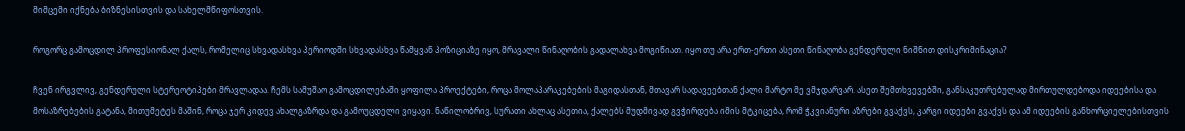მიმცემი იქნება ბიზნესისთვის და სახელმწიფოსთვის.

როგორც გამოცდილ პროფესიონალ ქალს, რომელიც სხვადასხვა პერიოდში სხვადასხვა წამყვან პოზიციაზე იყო, მრავალი წინაღობის გადალახვა მოგიწიათ. იყო თუ არა ერთ-ერთი ასეთი წინაღობა გენდერული ნიშნით დისკრიმინაცია?

ჩვენ ირგვლივ, გენდერული სტერეოტიპები მრავლადაა. ჩემს სამუშაო გამოცდილებაში ყოფილა პროექტები, როცა მოლაპარაკებების მაგიდასთან, მთავარ სადავეებთან ქალი მარტო მე ვმჯდარვარ. ასეთ შემთხვევებში, განსაკუთრებულად მირთულდებოდა იდეებისა და მოსაზრებების გატანა, მითუმეტეს მაშინ, როცა ჯერ კიდევ ახალგაზრდა და გამოუცდელი ვიყავი. ნაწილობრივ, სურათი ახლაც ასეთია, ქალებს მუდმივად გვჭირდება იმის მტკიცება, რომ ჭკვიანური აზრები გვაქვს, კარგი იდეები გვაქვს და ამ იდეების განხორციელებისთვის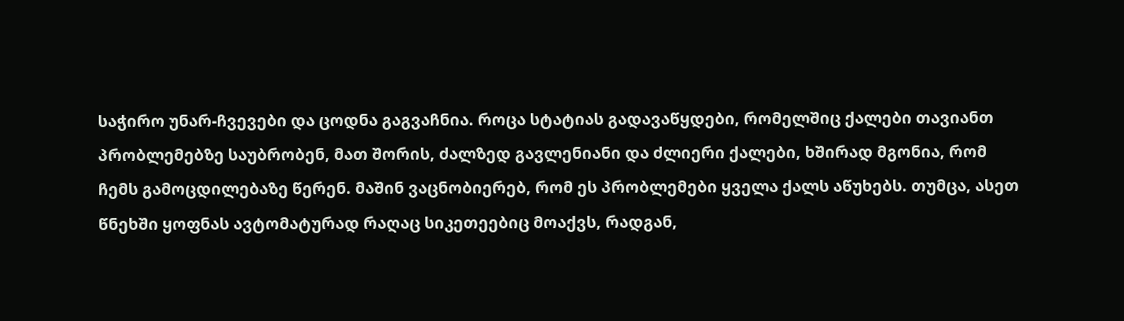საჭირო უნარ-ჩვევები და ცოდნა გაგვაჩნია. როცა სტატიას გადავაწყდები, რომელშიც ქალები თავიანთ პრობლემებზე საუბრობენ, მათ შორის, ძალზედ გავლენიანი და ძლიერი ქალები, ხშირად მგონია, რომ ჩემს გამოცდილებაზე წერენ. მაშინ ვაცნობიერებ, რომ ეს პრობლემები ყველა ქალს აწუხებს. თუმცა, ასეთ წნეხში ყოფნას ავტომატურად რაღაც სიკეთეებიც მოაქვს, რადგან,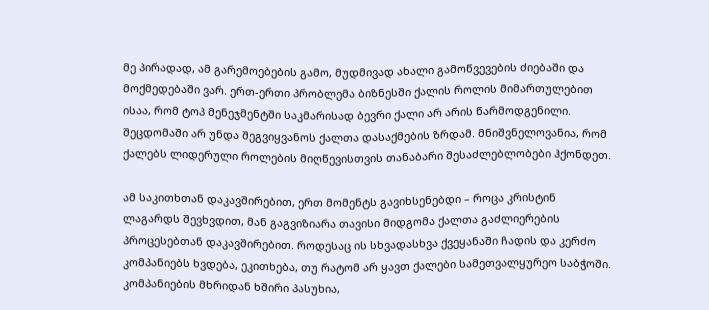მე პირადად, ამ გარემოებების გამო, მუდმივად ახალი გამოწვევების ძიებაში და მოქმედებაში ვარ. ერთ-ერთი პრობლემა ბიზნესში ქალის როლის მიმართულებით ისაა, რომ ტოპ მენეჯმენტში საკმარისად ბევრი ქალი არ არის წარმოდგენილი. შეცდომაში არ უნდა შეგვიყვანოს ქალთა დასაქმების ზრდამ. მნიშვნელოვანია, რომ ქალებს ლიდერული როლების მიღწევისთვის თანაბარი შესაძლებლობები ჰქონდეთ.

ამ საკითხთან დაკავშირებით, ერთ მომენტს გავიხსენებდი – როცა კრისტინ ლაგარდს შევხვდით, მან გაგვიზიარა თავისი მიდგომა ქალთა გაძლიერების პროცესებთან დაკავშირებით. როდესაც ის სხვადასხვა ქვეყანაში ჩადის და კერძო კომპანიებს ხვდება, ეკითხება, თუ რატომ არ ყავთ ქალები სამეთვალყურეო საბჭოში. კომპანიების მხრიდან ხშირი პასუხია,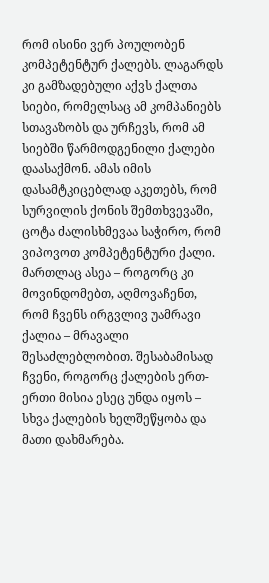რომ ისინი ვერ პოულობენ კომპეტენტურ ქალებს. ლაგარდს კი გამზადებული აქვს ქალთა სიები, რომელსაც ამ კომპანიებს სთავაზობს და ურჩევს, რომ ამ სიებში წარმოდგენილი ქალები დაასაქმონ. ამას იმის დასამტკიცებლად აკეთებს, რომ სურვილის ქონის შემთხვევაში, ცოტა ძალისხმევაა საჭირო, რომ ვიპოვოთ კომპეტენტური ქალი. მართლაც ასეა – როგორც კი მოვინდომებთ, აღმოვაჩენთ, რომ ჩვენს ირგვლივ უამრავი ქალია – მრავალი შესაძლებლობით. შესაბამისად ჩვენი, როგორც ქალების ერთ-ერთი მისია ესეც უნდა იყოს – სხვა ქალების ხელშეწყობა და მათი დახმარება.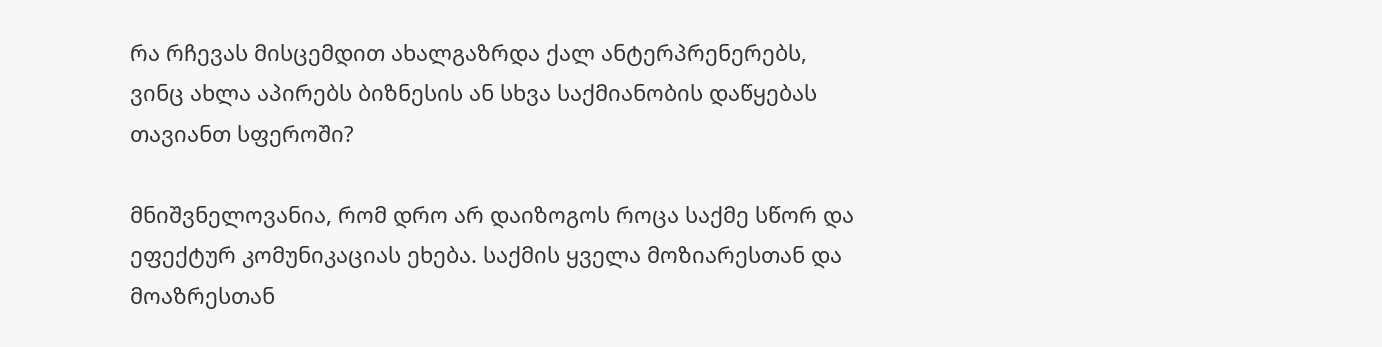რა რჩევას მისცემდით ახალგაზრდა ქალ ანტერპრენერებს, ვინც ახლა აპირებს ბიზნესის ან სხვა საქმიანობის დაწყებას თავიანთ სფეროში?

მნიშვნელოვანია, რომ დრო არ დაიზოგოს როცა საქმე სწორ და ეფექტურ კომუნიკაციას ეხება. საქმის ყველა მოზიარესთან და მოაზრესთან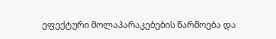ეფექტური მოლაპარაკებების წარმოება და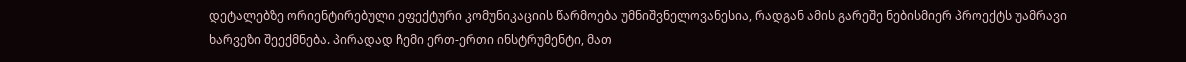დეტალებზე ორიენტირებული ეფექტური კომუნიკაციის წარმოება უმნიშვნელოვანესია, რადგან ამის გარეშე ნებისმიერ პროექტს უამრავი ხარვეზი შეექმნება. პირადად ჩემი ერთ-ერთი ინსტრუმენტი, მათ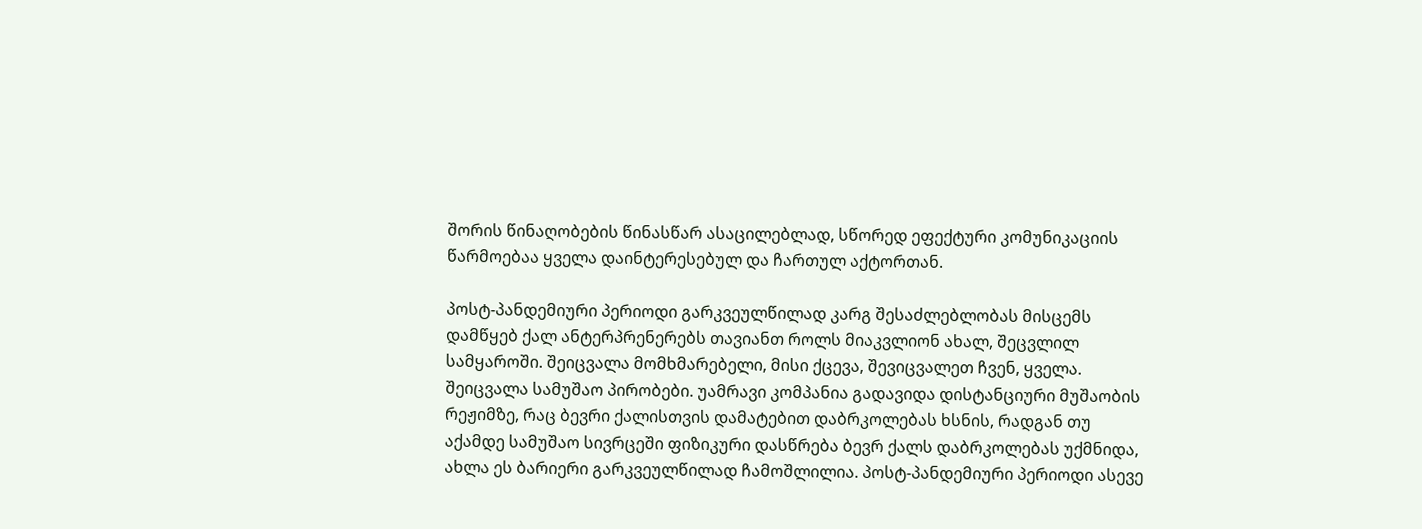შორის წინაღობების წინასწარ ასაცილებლად, სწორედ ეფექტური კომუნიკაციის წარმოებაა ყველა დაინტერესებულ და ჩართულ აქტორთან.

პოსტ-პანდემიური პერიოდი გარკვეულწილად კარგ შესაძლებლობას მისცემს დამწყებ ქალ ანტერპრენერებს თავიანთ როლს მიაკვლიონ ახალ, შეცვლილ სამყაროში. შეიცვალა მომხმარებელი, მისი ქცევა, შევიცვალეთ ჩვენ, ყველა. შეიცვალა სამუშაო პირობები. უამრავი კომპანია გადავიდა დისტანციური მუშაობის რეჟიმზე, რაც ბევრი ქალისთვის დამატებით დაბრკოლებას ხსნის, რადგან თუ აქამდე სამუშაო სივრცეში ფიზიკური დასწრება ბევრ ქალს დაბრკოლებას უქმნიდა, ახლა ეს ბარიერი გარკვეულწილად ჩამოშლილია. პოსტ-პანდემიური პერიოდი ასევე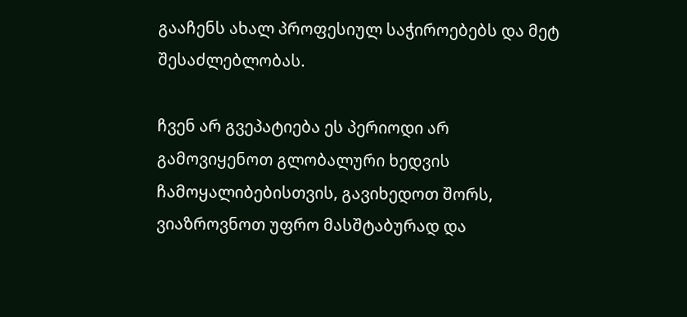გააჩენს ახალ პროფესიულ საჭიროებებს და მეტ შესაძლებლობას.

ჩვენ არ გვეპატიება ეს პერიოდი არ გამოვიყენოთ გლობალური ხედვის ჩამოყალიბებისთვის, გავიხედოთ შორს, ვიაზროვნოთ უფრო მასშტაბურად და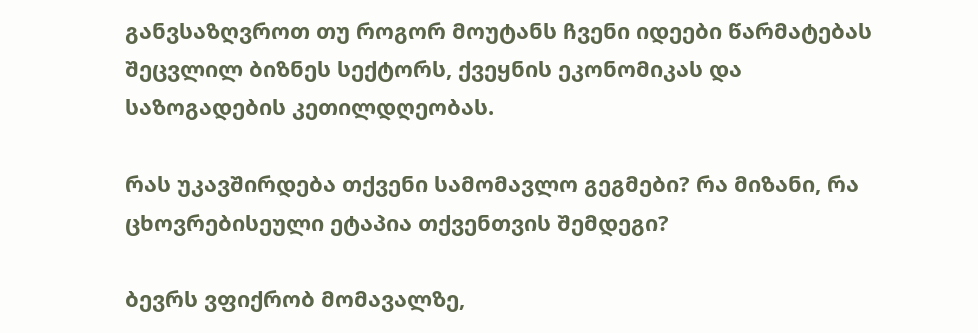განვსაზღვროთ თუ როგორ მოუტანს ჩვენი იდეები წარმატებას შეცვლილ ბიზნეს სექტორს, ქვეყნის ეკონომიკას და საზოგადების კეთილდღეობას.

რას უკავშირდება თქვენი სამომავლო გეგმები? რა მიზანი, რა ცხოვრებისეული ეტაპია თქვენთვის შემდეგი?

ბევრს ვფიქრობ მომავალზე,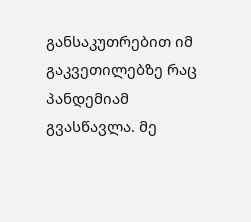განსაკუთრებით იმ გაკვეთილებზე რაც პანდემიამ გვასწავლა. მე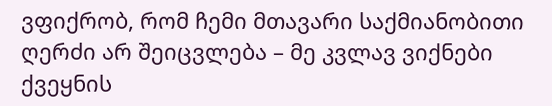ვფიქრობ, რომ ჩემი მთავარი საქმიანობითი ღერძი არ შეიცვლება – მე კვლავ ვიქნები ქვეყნის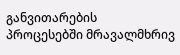განვითარების პროცესებში მრავალმხრივ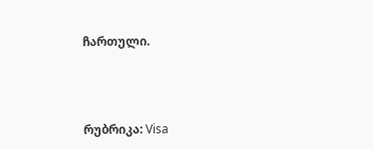ჩართული.



რუბრიკა: Visa